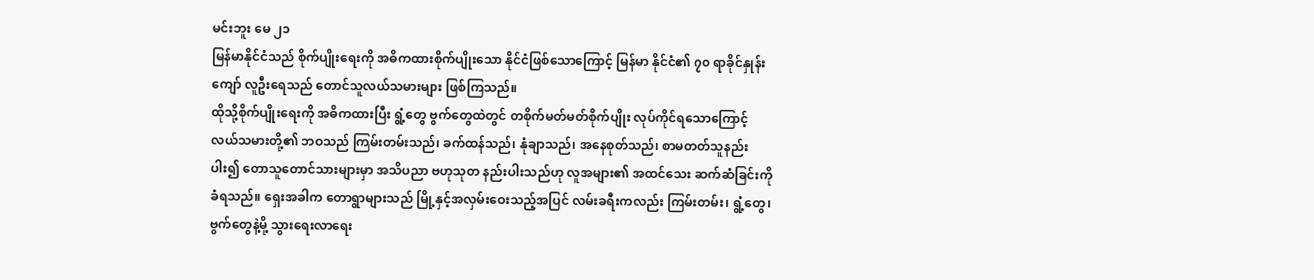မင်းဘူး မေ ၂၁
မြန်မာနိုင်ငံသည် စိုက်ပျိုးရေးကို အဓိကထားစိုက်ပျိုးသော နိုင်ငံဖြစ်သောကြောင့် မြန်မာ နိုင်ငံ၏ ၇၀ ရာခိုင်နှုန်းကျော် လူဦးရေသည် တောင်သူလယ်သမားများ ဖြစ်ကြသည်။
ထိုသို့စိုက်ပျိုးရေးကို အဓိကထားပြီး ရွံ့တွေ ဗွက်တွေထဲတွင် တစိုက်မတ်မတ်စိုက်ပျိုး လုပ်ကိုင်ရသောကြောင့် လယ်သမားတို့၏ ဘဝသည် ကြမ်းတမ်းသည်၊ ခက်ထန်သည်၊ နုံချာသည်၊ အနေစုတ်သည်၊ စာမတတ်သူနည်းပါး၍ တောသူတောင်သားများမှာ အသိပညာ ဗဟုသုတ နည်းပါးသည်ဟု လူအများ၏ အထင်သေး ဆက်ဆံခြင်းကို ခံရသည်။ ရှေးအခါက တောရွာများသည် မြို့နှင့်အလှမ်းဝေးသည့်အပြင် လမ်းခရီးကလည်း ကြမ်းတမ်း၊ ရွံ့တွေ၊ ဗွက်တွေနဲ့မို့ သွားရေးလာရေး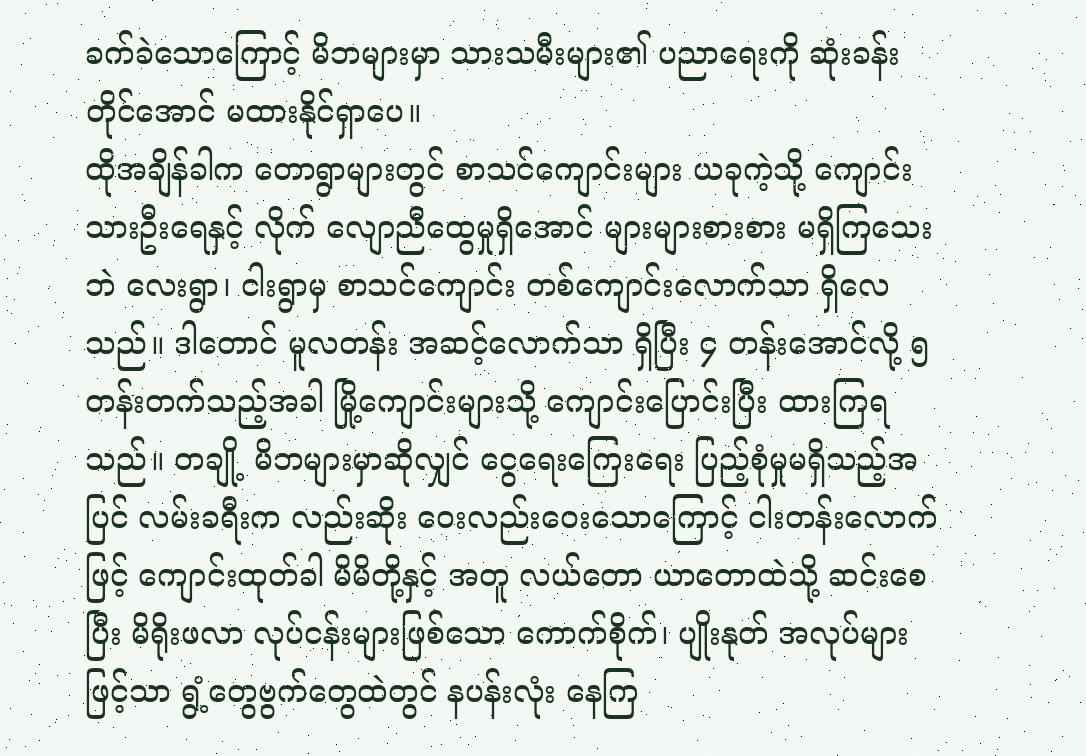ခက်ခဲသောကြောင့် မိဘများမှာ သားသမီးများ၏ ပညာရေးကို ဆုံးခန်းတိုင်အောင် မထားနိုင်ရှာပေ။
ထိုအချိန်ခါက တောရွာများတွင် စာသင်ကျောင်းများ ယခုကဲ့သို့ ကျောင်းသားဦးရေနှင့် လိုက် လျောညီထွေမှုရှိအောင် များများစားစား မရှိကြသေးဘဲ လေးရွာ၊ ငါးရွာမှ စာသင်ကျောင်း တစ်ကျောင်းလောက်သာ ရှိလေသည်။ ဒါတောင် မူလတန်း အဆင့်လောက်သာ ရှိပြီး ၄ တန်းအောင်လို့ ၅ တန်းတက်သည့်အခါ မြို့ကျောင်းများသို့ ကျောင်းပြောင်းပြီး ထားကြရ သည်။ တချို့ မိဘများမှာဆိုလျှင် ငွေရေးကြေးရေး ပြည့်စုံမှုမရှိသည့်အပြင် လမ်းခရီးက လည်းဆိုး ဝေးလည်းဝေးသောကြောင့် ငါးတန်းလောက်ဖြင့် ကျောင်းထုတ်ခါ မိမိတို့နှင့် အတူ လယ်တော ယာတောထဲသို့ ဆင်းစေပြီး မိရိုးဖလာ လုပ်ငန်းများဖြစ်သော ကောက်စိုက်၊ ပျိုးနုတ် အလုပ်များဖြင့်သာ ရွံ့တွေဗွက်တွေထဲတွင် နပန်းလုံး နေကြ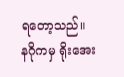ရတော့သည်။
နဂိုကမှ ရိုးအေး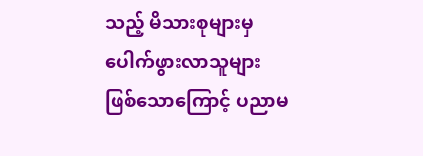သည့် မိသားစုများမှ ပေါက်ဖွားလာသူများ ဖြစ်သောကြောင့် ပညာမ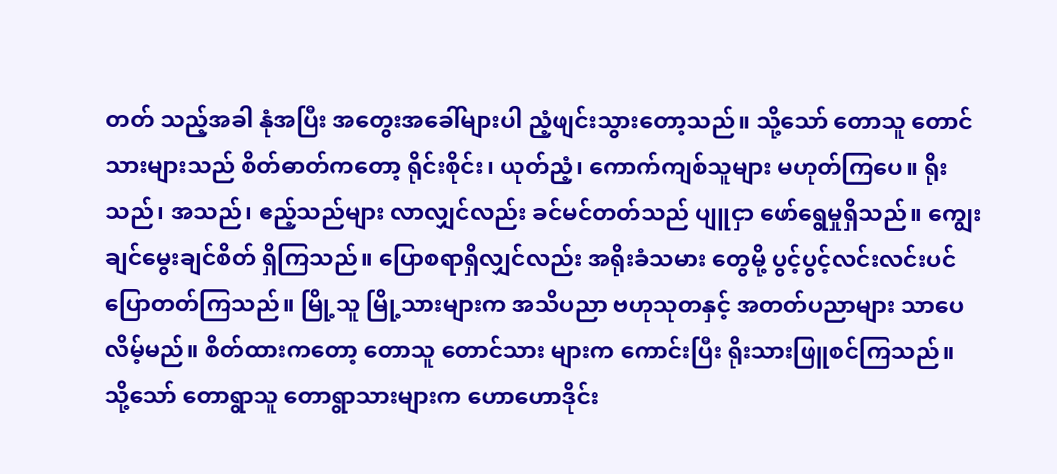တတ် သည့်အခါ နုံအပြီး အတွေးအခေါ်များပါ ညံ့ဖျင်းသွားတော့သည်။ သို့သော် တောသူ တောင်သားများသည် စိတ်ဓာတ်ကတော့ ရိုင်းစိုင်း၊ ယုတ်ညံ့၊ ကောက်ကျစ်သူများ မဟုတ်ကြပေ။ ရိုးသည်၊ အသည်၊ ဧည့်သည်များ လာလျှင်လည်း ခင်မင်တတ်သည် ပျူငှာ ဖော်ရွေမှုရှိသည်။ ကျွေးချင်မွေးချင်စိတ် ရှိကြသည်။ ပြောစရာရှိလျှင်လည်း အရိုးခံသမား တွေမို့ ပွင့်ပွင့်လင်းလင်းပင် ပြောတတ်ကြသည်။ မြို့သူ မြို့သားများက အသိပညာ ဗဟုသုတနှင့် အတတ်ပညာများ သာပေလိမ့်မည်။ စိတ်ထားကတော့ တောသူ တောင်သား များက ကောင်းပြီး ရိုးသားဖြူစင်ကြသည်။ သို့သော် တောရွာသူ တောရွာသားများက ဟောဟောဒိုင်း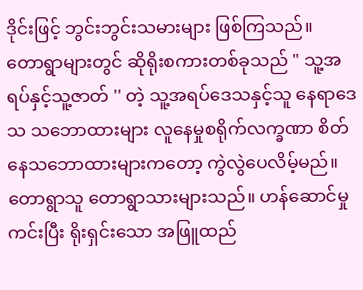ဒိုင်းဖြင့် ဘွင်းဘွင်းသမားများ ဖြစ်ကြသည်။
တောရွာများတွင် ဆိုရိုးစကားတစ်ခုသည် " သူ့အရပ်နှင့်သူ့ဇာတ် '' တဲ့ သူ့အရပ်ဒေသနှင့်သူ နေရာဒေသ သဘောထားများ လူနေမှုစရိုက်လက္ခဏာ စိတ်နေသဘောထားများကတော့ ကွဲလွဲပေလိမ့်မည်။ တောရွာသူ တောရွာသားများသည်။ ဟန်ဆောင်မှုကင်းပြီး ရိုးရှင်းသော အဖြူထည်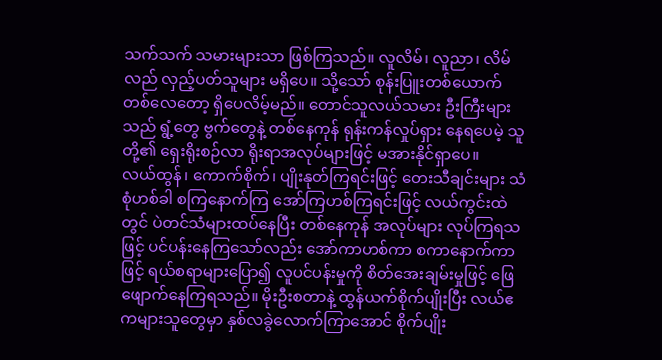သက်သက် သမားများသာ ဖြစ်ကြသည်။ လူလိမ်၊ လူညာ၊ လိမ်လည် လှည့်ပတ်သူများ မရှိပေ။ သို့သော် စုန်းပြူးတစ်ယောက် တစ်လေတော့ ရှိပေလိမ့်မည်။ တောင်သူလယ်သမား ဦးကြီးများသည် ရွံ့တွေ ဗွက်တွေနဲ့ တစ်နေကုန် ရုန်းကန်လှုပ်ရှား နေရပေမဲ့ သူတို့၏ ရှေးရိုးစဉ်လာ ရိုးရာအလုပ်များဖြင့် မအားနိုင်ရှာပေ။
လယ်ထွန်၊ ကောက်စိုက်၊ ပျိုးနုတ်ကြရင်းဖြင့် တေးသီချင်းများ သံစုံဟစ်ခါ စကြနောက်ကြ အော်ကြဟစ်ကြရင်းဖြင့် လယ်ကွင်းထဲတွင် ပဲတင်သံများထပ်နေပြီး တစ်နေကုန် အလုပ်များ လုပ်ကြရသဖြင့် ပင်ပန်းနေကြသော်လည်း အော်ကာဟစ်ကာ စကာနောက်ကာဖြင့် ရယ်စရာများပြော၍ လူပင်ပန်းမှုကို စိတ်အေးချမ်းမှုဖြင့် ဖြေဖျောက်နေကြရသည်။ မိုးဦးစတာနဲ့ ထွန်ယက်စိုက်ပျိုးပြီး လယ်ဧကများသူတွေမှာ နှစ်လခွဲလောက်ကြာအောင် စိုက်ပျိုး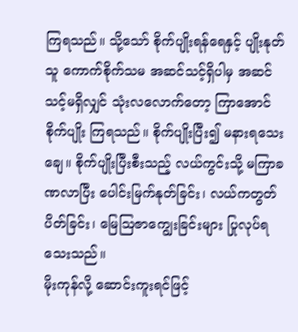ကြရသည်။ သို့သော် စိုက်ပျိုးရန်ရေနှင့် ပျိုးနုတ်သူ ကောက်စိုက်သမ အဆင်သင့်ရှိပါမှ အဆင်သင့်မရှိလျှင် သုံးလလောက်တော့ ကြာအောင်စိုက်ပျိုး ကြရသည်။ စိုက်ပျိုးပြီး၍ မနားရသေးချေ။ စိုက်ပျိုးပြီးစီးသည့် လယ်ကွင်းသို့ မကြာခဏလာပြီး ပေါင်းမြက်နုတ်ခြင်း၊ လယ်ကတွတ်ပိတ်ခြင်း၊ မြေဩဇာကျွေးခြင်းများ ပြုလုပ်ရသေးသည်။
မိုးကုန်လို့ ဆောင်းကူးရင်ဖြင့်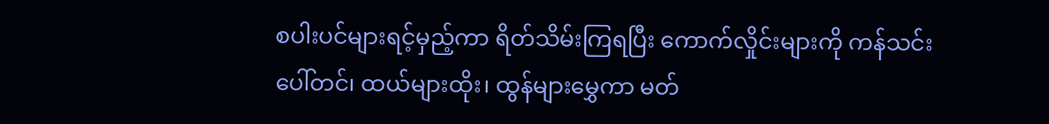စပါးပင်များရင့်မှည့်ကာ ရိတ်သိမ်းကြရပြီး ကောက်လှိုင်းများကို ကန်သင်းပေါ်တင်၊ ထယ်များထိုး၊ ထွန်များမွှေကာ မတ်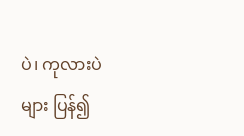ပဲ၊ ကုလားပဲများ ပြန်၍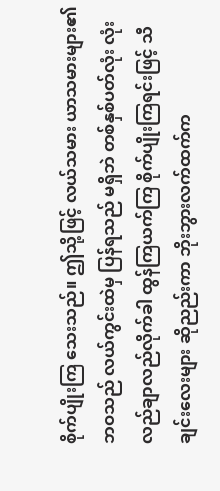စိုက်ပျိုးကြ သေးသည်။ ဤသို့ဖြင့် လယ်သမား ယာသမားများ၏ဘဝသည် လယ်ကွင်းထဲမှ ပြန်ရသည် မရှိဘဲ တစ်နှစ်ပတ်လုံး လုံးလည်ချာလည်လိုက်ခါ ထွန်ကြယက်ကြ စိုက်ပျိုးကြရင်းဖြင့် သီချင်းလေးများ ဆိုညည်းကာ ဘိုးဘွားလက်ထက်က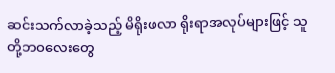ဆင်းသက်လာခဲ့သည့် မိရိုးဖလာ ရိုးရာအလုပ်များဖြင့် သူတို့ဘဝလေးတွေ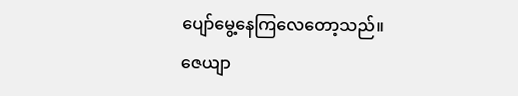ပျော်မွေ့နေကြလေတော့သည်။
ဇေယျာ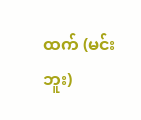ထက် (မင်းဘူး)